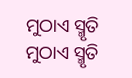ମୁଠାଏ ସ୍ମୃତି
ମୁଠାଏ ସ୍ମୃତି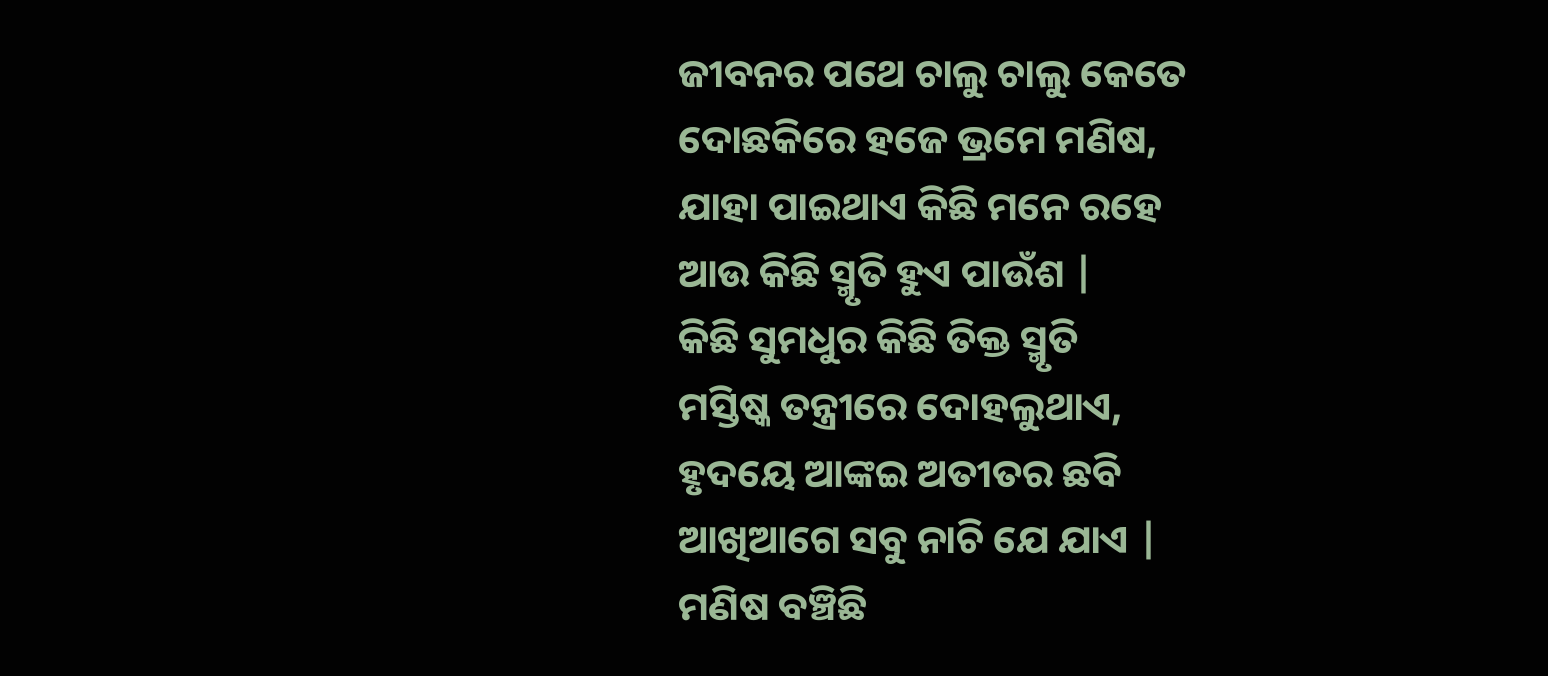ଜୀବନର ପଥେ ଚାଲୁ ଚାଲୁ କେତେ
ଦୋଛକିରେ ହଜେ ଭ୍ରମେ ମଣିଷ,
ଯାହା ପାଇଥାଏ କିଛି ମନେ ରହେ
ଆଉ କିଛି ସ୍ମୃତି ହୁଏ ପାଉଁଶ |
କିଛି ସୁମଧୁର କିଛି ତିକ୍ତ ସ୍ମୃତି
ମସ୍ତିଷ୍କ ତନ୍ତ୍ରୀରେ ଦୋହଲୁଥାଏ,
ହୃଦୟେ ଆଙ୍କଇ ଅତୀତର ଛବି
ଆଖିଆଗେ ସବୁ ନାଚି ଯେ ଯାଏ |
ମଣିଷ ବଞ୍ଚିଛି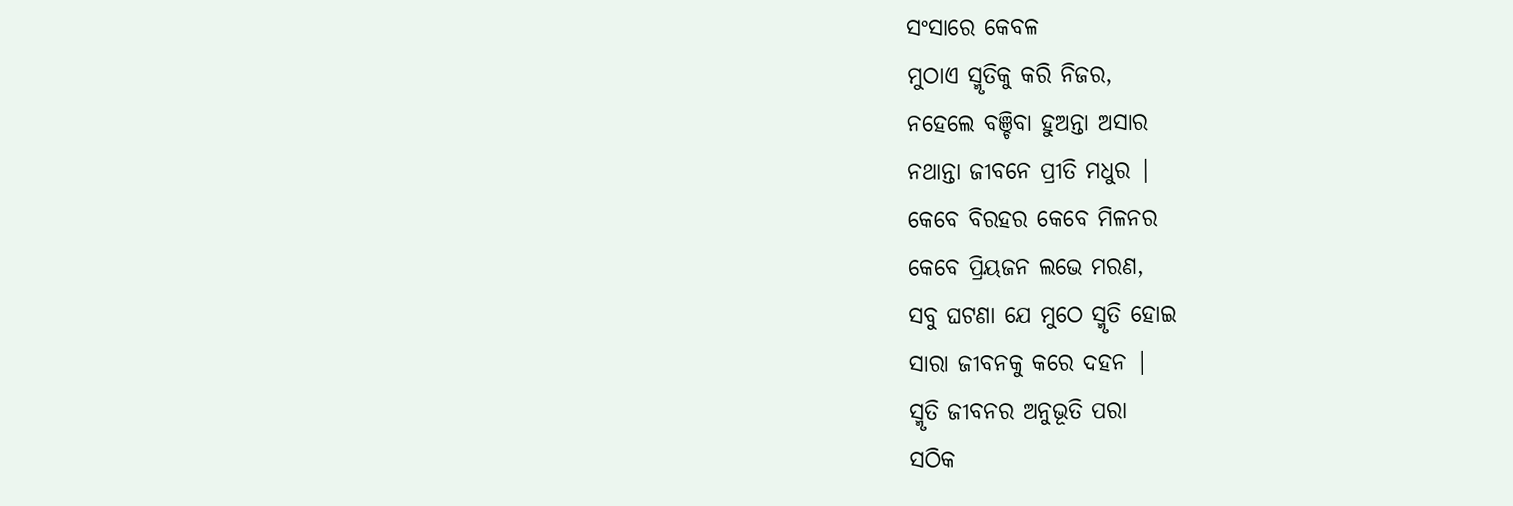ସଂସାରେ କେବଳ
ମୁଠାଏ ସ୍ମୃତିକୁ କରି ନିଜର,
ନହେଲେ ବଞ୍ଚିବା ହୁଅନ୍ତା ଅସାର
ନଥାନ୍ତା ଜୀବନେ ପ୍ରୀତି ମଧୁର |
କେବେ ବିରହର କେବେ ମିଳନର
କେବେ ପ୍ରିୟଜନ ଲଭେ ମରଣ,
ସବୁ ଘଟଣା ଯେ ମୁଠେ ସ୍ମୃତି ହୋଇ
ସାରା ଜୀବନକୁ କରେ ଦହନ |
ସ୍ମୃତି ଜୀବନର ଅନୁଭୂତି ପରା
ସଠିକ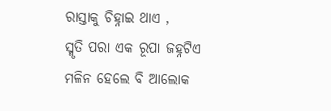ରାସ୍ତାକୁ ଚିହ୍ନାଇ ଥାଏ ,
ସ୍ମୃତି ପରା ଏକ ରୂପା ଜହ୍ନଟିଏ
ମଳିନ ହେଲେ ବି ଆଲୋକ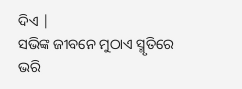ଦିଏ |
ସଭିଙ୍କ ଜୀବନେ ମୁଠାଏ ସ୍ମୃତିରେ
ଭରି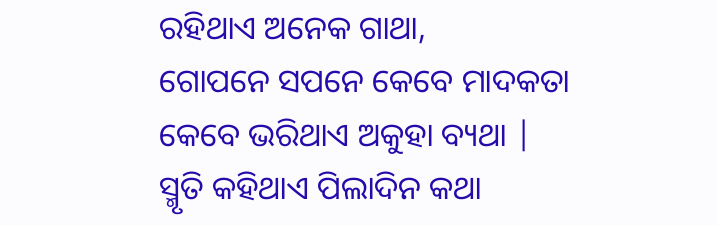ରହିଥାଏ ଅନେକ ଗାଥା,
ଗୋପନେ ସପନେ କେବେ ମାଦକତା
କେବେ ଭରିଥାଏ ଅକୁହା ବ୍ୟଥା |
ସ୍ମୃତି କହିଥାଏ ପିଲାଦିନ କଥା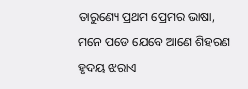ତାରୁଣ୍ୟେ ପ୍ରଥମ ପ୍ରେମର ଭାଷା,
ମନେ ପଡେ ଯେବେ ଆଣେ ଶିହରଣ
ହୃଦୟ ଝରାଏ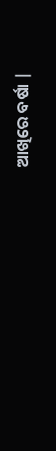ଆଖିରେ ବର୍ଷା |